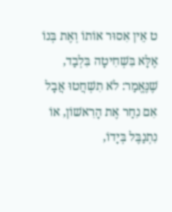ט אֵין אִסוּר אוֹתוֹ וְאֶת בְּנוֹ אֶלָּא בִּשְׁחִיטָה בִּלְבַד, שֶׁנֶּאֱמַר: לֹא תִשְׁחֲטוּ אֲבָל אִם נִחַר אֶת הָרִאשׁוֹן, אוֹ נִתְנַבֶּל בְּיָדוֹ,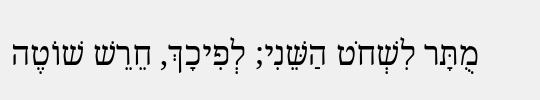מֻתָּר לִשְׁחֹט הַשֵּׁנִי; לְפִיכָךְ, חֵרֵשׁ שׁוֹטֶה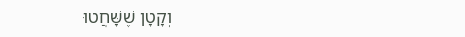וְקָטָן שֶׁשָּׁחֲטוּ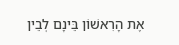אֶת הָרִאשׁוֹן בֵּינָם לְבֵין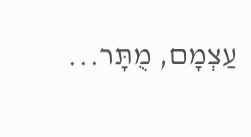עַצְמָם, מֻתָּר...